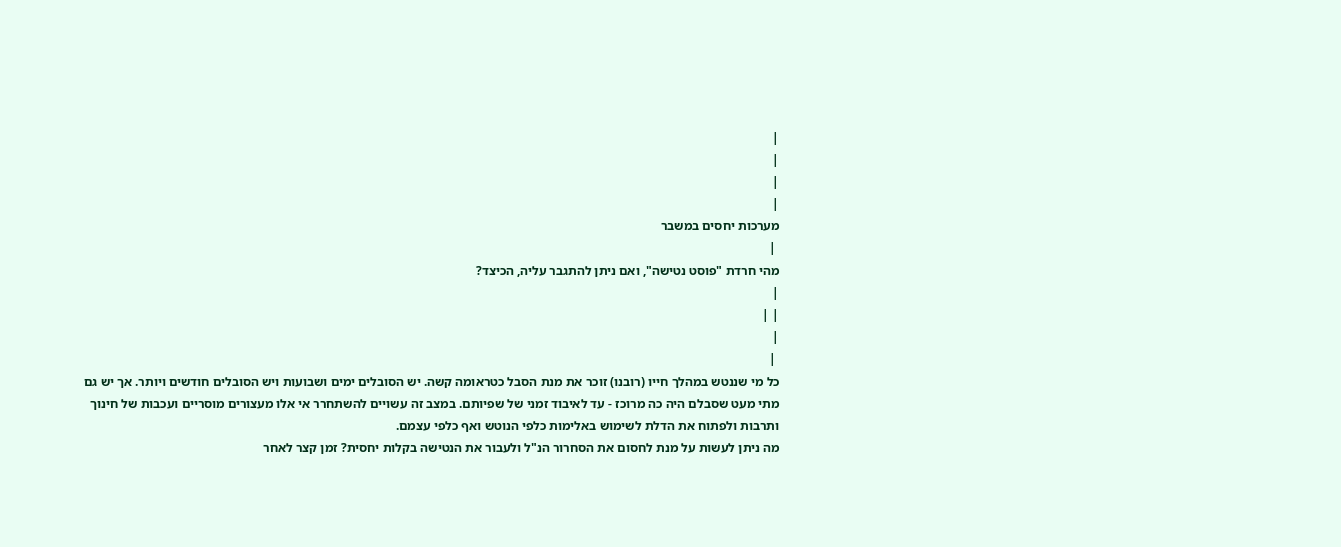|
|
|
|
מערכות יחסים במשבר
 |
מהי חרדת "פוסט נטישה", ואם ניתן להתגבר עליה, הכיצד?
|
| |
|
 |
כל מי שננטש במהלך חייו (רובנו) זוכר את מנת הסבל כטראומה קשה. יש הסובלים ימים ושבועות ויש הסובלים חודשים ויותר. אך יש גם מתי מעט שסבלם היה כה מרוכז - עד לאיבוד זמני של שפיותם. במצב זה עשויים להשתחרר אי אלו מעצורים מוסריים ועכבות של חינוך ותרבות ולפתוח את הדלת לשימוש באלימות כלפי הנוטש ואף כלפי עצמם.
מה ניתן לעשות על מנת לחסום את הסחרור הנ"ל ולעבור את הנטישה בקלות יחסית? זמן קצר לאחר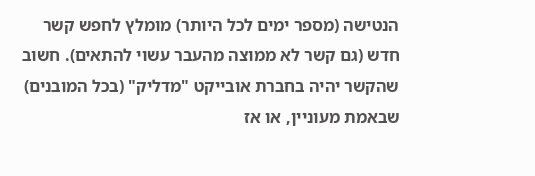הנטישה (מספר ימים לכל היותר) מומלץ לחפש קשר חדש (גם קשר לא ממוצה מהעבר עשוי להתאים). חשוב שהקשר יהיה בחברת אובייקט "מדליק" (בכל המובנים) שבאמת מעוניין, או אז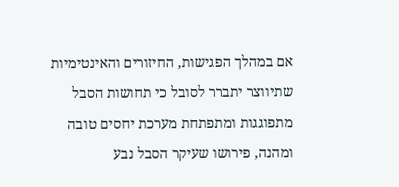אם במהלך הפגישות, החיזורים והאינטימיות שתיווצר יתברר לסובל כי תחושות הסבל מתפוגגות ומתפתחת מערכת יחסים טובה ומהנה, פירושו שעיקר הסבל נבע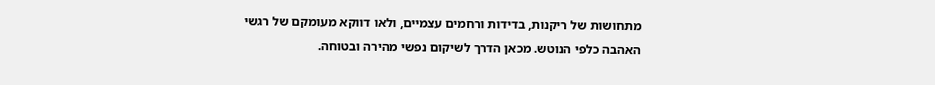מתחושות של ריקנות, בדידות ורחמים עצמיים, ולאו דווקא מעומקם של רגשי האהבה כלפי הנוטש. מכאן הדרך לשיקום נפשי מהירה ובטוחה.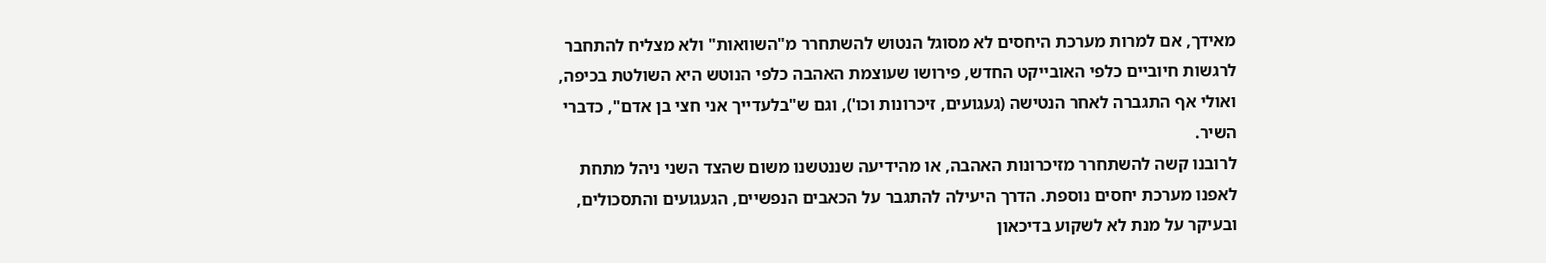מאידך, אם למרות מערכת היחסים לא מסוגל הנטוש להשתחרר מ"השוואות" ולא מצליח להתחבר לרגשות חיוביים כלפי האובייקט החדש, פירושו שעוצמת האהבה כלפי הנוטש היא השולטת בכיפה, ואולי אף התגברה לאחר הנטישה (געגועים, זיכרונות וכו'), וגם ש"בלעדייך אני חצי בן אדם", כדברי השיר.
לרובנו קשה להשתחרר מזיכרונות האהבה, או מהידיעה שננטשנו משום שהצד השני ניהל מתחת לאפנו מערכת יחסים נוספת. הדרך היעילה להתגבר על הכאבים הנפשיים, הגעגועים והתסכולים, ובעיקר על מנת לא לשקוע בדיכאון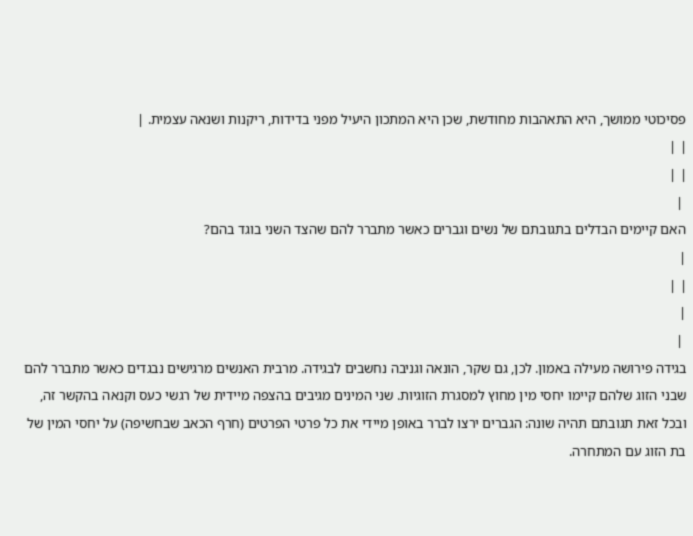פסיכוטי ממושך, היא התאהבות מחודשת, שכן היא המתכון היעיל מפני בדידות, ריקנות ושנאה עצמית. |
| |
| |
 |
האם קיימים הבדלים בתגובתם של נשים וגברים כאשר מתברר להם שהצד השני בוגד בהם?
|
| |
|
 |
בגידה פירושה מעילה באמון. לכן, גם שקר, הונאה וגניבה נחשבים לבגידה. מרבית האנשים מרגישים נבגדים כאשר מתברר להם שבני הזוג שלהם קיימו יחסי מין מחוץ למסגרת הזוגיות. שני המינים מגיבים בהצפה מיידית של רגשי כעס וקנאה בהקשר זה, ובכל זאת תגובתם תהיה שונה: הגברים ירצו לברר באופן מיידי את כל פרטי הפרטים (חרף הכאב שבחשיפה) על יחסי המין של בת הזוג עם המתחרה.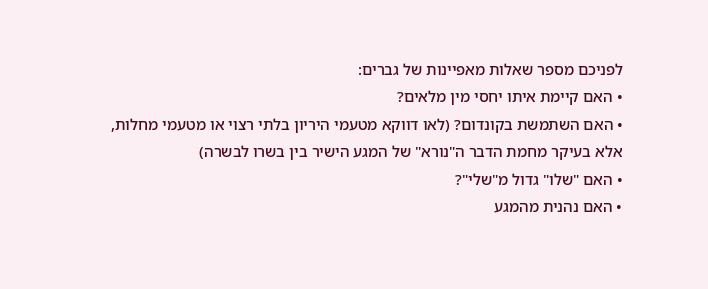לפניכם מספר שאלות מאפיינות של גברים:
• האם קיימת איתו יחסי מין מלאים?
• האם השתמשת בקונדום? (לאו דווקא מטעמי היריון בלתי רצוי או מטעמי מחלות,
אלא בעיקר מחמת הדבר ה"נורא" של המגע הישיר בין בשרו לבשרה)
• האם "שלו" גדול מ"שלי"?
• האם נהנית מהמגע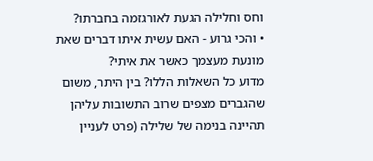וחס וחלילה הגעת לאורגזמה בחברתו?
• והכי גרוע - האם עשית איתו דברים שאת מונעת מעצמך כאשר את איתי?
מדוע כל השאלות הללו? בין היתר, משום שהגברים מצפים שרוב התשובות עליהן תהיינה בנימה של שלילה (פרט לעניין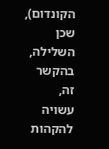הקונדום), שכן השלילה, בהקשר זה, עשויה להקהות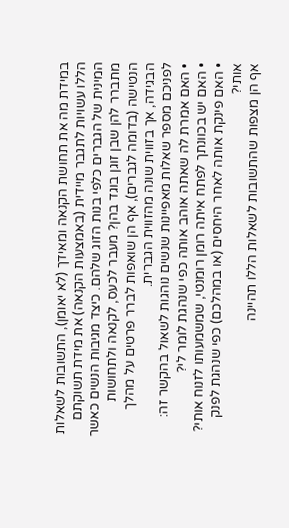במידת מה את תחושת הקנאה ומאידך (לא יאומן), התשובות לשאלות הללו עשויות לתגבר מיידית (באמצעות הקנאה) את מידת תשוקתם המינית של הגברים כלפי בנות הזוג שלהם. כיצד מגיבות הנשים כאשר מתברר להן שבן זוגן בוגד בהן? מעבר לכעס, לקנאה ולתחושות הנטישה (בדומה לגברים), אף הן שואפות לברר פרטים על מהלך הבגידה, אך בזווית שונה מהזווית הגברית.
לפניכם מספר שאלות מאפיינות שנשים נוהגות לשאול בהקשר זה:
• האם אמרת לה שאתה אוהב אותה כפי שנהגת לומר לי?
• האם יש בכוונתך לפתח איתה רומן רומנטי, שמשמעותו לזנוח אותי?
• האם פינקת אותה לאחר היחסים (או במהלכם) כפי שנהגת לפנק אותי?
אף הן מצפות שהתשובות לשאלות הללו תהיינה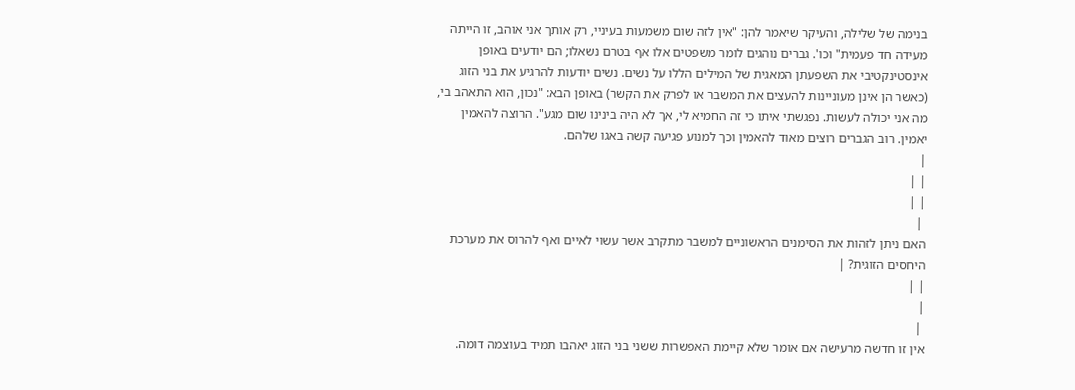בנימה של שלילה, והעיקר שיאמר להן: "אין לזה שום משמעות בעיניי, רק אותך אני אוהב, זו הייתה מעידה חד פעמית" וכו'. גברים נוהגים לומר משפטים אלו אף בטרם נשאלו; הם יודעים באופן אינסטינקטיבי את השפעתן המאגית של המילים הללו על נשים. נשים יודעות להרגיע את בני הזוג (כאשר הן אינן מעוניינות להעצים את המשבר או לפרק את הקשר) באופן הבא: "נכון, הוא התאהב בי, מה אני יכולה לעשות. נפגשתי איתו כי זה החמיא לי, אך לא היה בינינו שום מגע". הרוצה להאמין יאמין. רוב הגברים רוצים מאוד להאמין וכך למנוע פגיעה קשה באגו שלהם.
|
| |
| |
 |
האם ניתן לזהות את הסימנים הראשוניים למשבר מתקרב אשר עשוי לאיים ואף להרוס את מערכת היחסים הזוגית? |
| |
|
 |
אין זו חדשה מרעישה אם אומר שלא קיימת האפשרות ששני בני הזוג יאהבו תמיד בעוצמה דומה.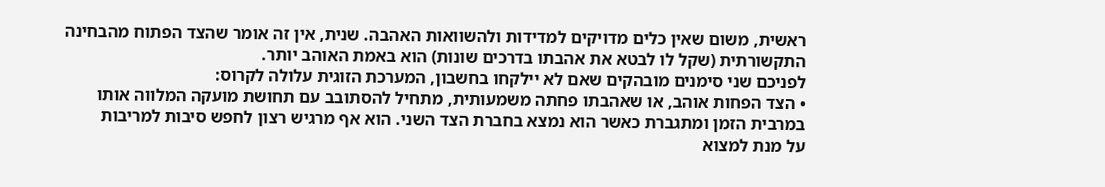ראשית, משום שאין כלים מדויקים למדידות ולהשוואות האהבה. שנית, אין זה אומר שהצד הפתוח מהבחינה התקשורתית (שקל לו לבטא את אהבתו בדרכים שונות) הוא באמת האוהב יותר.
לפניכם שני סימנים מובהקים שאם לא יילקחו בחשבון, המערכת הזוגית עלולה לקרוס:
• הצד הפחות אוהב, או שאהבתו פחתה משמעותית, מתחיל להסתובב עם תחושת מועקה המלווה אותו
במרבית הזמן ומתגברת כאשר הוא נמצא בחברת הצד השני. הוא אף מרגיש רצון לחפש סיבות למריבות
על מנת למצוא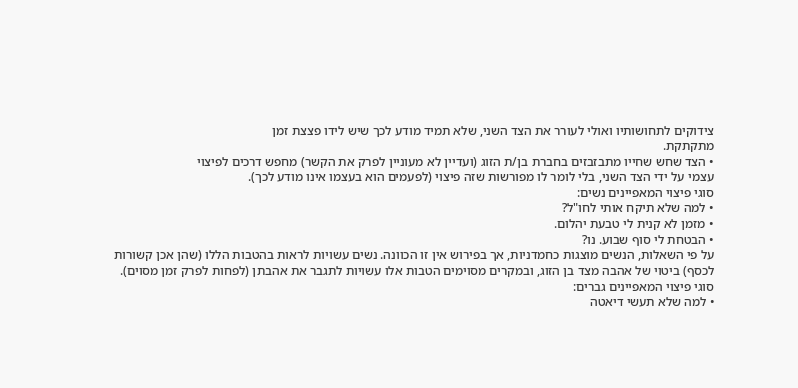צידוקים לתחושותיו ואולי לעורר את הצד השני, שלא תמיד מודע לכך שיש לידו פצצת זמן
מתקתקת.
• הצד שחש שחייו מתבזבזים בחברת בן/ת הזוג (ועדיין לא מעוניין לפרק את הקשר) מחפש דרכים לפיצוי
עצמי על ידי הצד השני, בלי לומר לו מפורשות שזה פיצוי (לפעמים הוא בעצמו אינו מודע לכך).
סוגי פיצוי המאפיינים נשים:
• למה שלא תיקח אותי לחו"ל?
• מזמן לא קנית לי טבעת יהלום.
• הבטחת לי סוף שבוע. נו?
על פי השאלות, הנשים מוצגות כחמדניות, אך בפירוש אין זו הכוונה. נשים עשויות לראות בהטבות הללו (שהן אכן קשורות לכסף) ביטוי של אהבה מצד בן הזוג, ובמקרים מסוימים הטבות אלו עשויות לתגבר את אהבתן (לפחות לפרק זמן מסוים).
סוגי פיצוי המאפיינים גברים:
• למה שלא תעשי דיאטה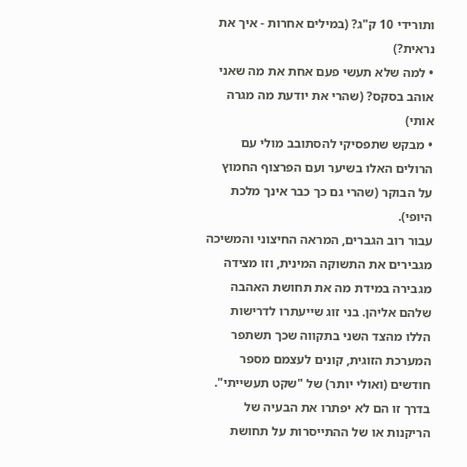ותורידי 10 ק"ג? (במילים אחרות - איך את נראית?)
• למה שלא תעשי פעם אחת את מה שאני אוהב בסקס? (שהרי את יודעת מה מגרה אותי)
• מבקש שתפסיקי להסתובב מולי עם הרולים האלו בשיער ועם הפרצוף החמוץ על הבוקר (שהרי גם כך כבר אינך מלכת היופי).
עבור רוב הגברים, המראה החיצוני והמשיכה מגבירים את התשוקה המינית, וזו מצידה מגבירה במידת מה את תחושת האהבה שלהם אליהן. בני זוג שייעתרו לדרישות הללו מהצד השני בתקווה שכך תשתפר המערכת הזוגית, קונים לעצמם מספר חודשים (ואולי יותר) של "שקט תעשייתי". בדרך זו הם לא יפתרו את הבעיה של הריקנות או של ההתייסרות על תחושת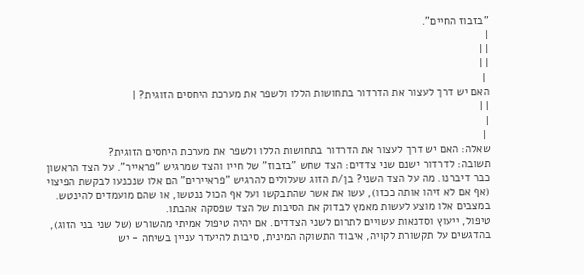"בזבוז החיים".
|
| |
| |
 |
האם יש דרך לעצור את הדרדור בתחושות הללו ולשפר את מערכת היחסים הזוגית? |
| |
|
 |
שאלה: האם יש דרך לעצור את הדרדור בתחושות הללו ולשפר את מערכת היחסים הזוגית?
תשובה: לדרדור ישנם שני צדדים: הצד שחש "בזבוז" של חייו והצד שמרגיש "פראייר". על הצד הראשון כבר דיברנו. מה על הצד השני? בן/ת הזוג שעלולים להרגיש "פראיירים" הם אלו שנכנעו לבקשת הפיצוי (אף אם לא זיהו אותה ככזו), עשו את אשר שהתבקשו ועל אף הכול ננטשו, או שהם מועמדים להינטש. במצבים אלו מוצע לעשות מאמץ לבדוק את הסיבות של הצד שפסקה אהבתו.
טיפול, ייעוץ וסדנאות עשויים לתרום לשני הצדדים. אם יהיה טיפול אמיתי מהשורש (של שני בני הזוג), בהדגשים על תקשורת לקויה, איבוד התשוקה המינית, סיבות להיעדר עניין בשיחה - יש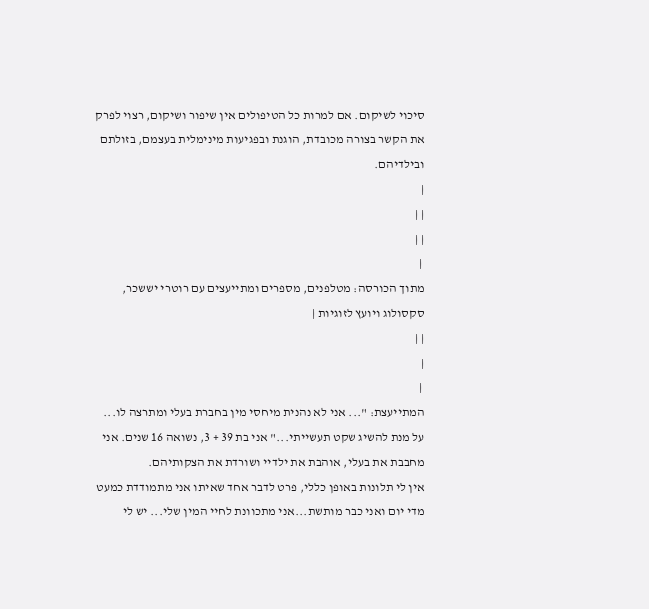סיכוי לשיקום. אם למרות כל הטיפולים אין שיפור ושיקום, רצוי לפרק את הקשר בצורה מכובדת, הוגנת ובפגיעות מינימלית בעצמם, בזולתם ובילדיהם.
|
| |
| |
 |
מתוך הכורסה: מטלפנים, מספרים ומתייעצים עם רוטרי יששכר, סקסולוג ויועץ לזוגיות |
| |
|
 |
המתייעצת: "... אני לא נהנית מיחסי מין בחברת בעלי ומתרצה לו... על מנת להשיג שקט תעשייתי..." אני בת 39 + 3, נשואה 16 שנים. אני מחבבת את בעלי, אוהבת את ילדיי ושורדת את הצקותיהם.
אין לי תלונות באופן כללי, פרט לדבר אחד שאיתו אני מתמודדת כמעט מדי יום ואני כבר מותשת...אני מתכוונת לחיי המין שלי... יש לי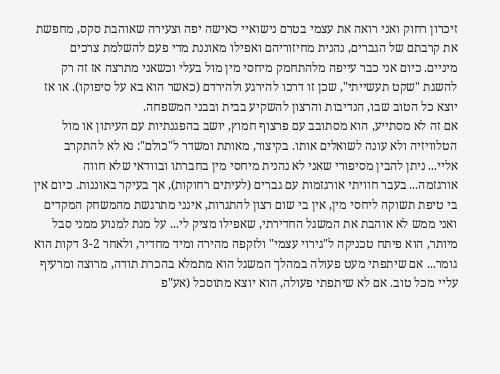זיכרון רחוק ואני רואה את עצמי בטרם נישואיי כאישה יפה וצעירה שאוהבת סקס, מחפשת את קרבתם של הגברים, נהנית מחיזוריהם ואפילו מאוננת מדי פעם להשלמת צרכים מיניים. כיום אני כבר עייפה מלהתחמק מיחסי מין מול בעלי וכשאני מתרצה אז זה רק להשגת "שקט תעשייתי", שכן זו דרכו להירגע ולהירדם (כאשר הוא בא על סיפוקו). או אז יוצא כל הטוב שבו, הנדיבות והרצון להשקיע בבית ובבני המשפחה.
אם זה לא מסתייע, הוא מסתובב עם פרצוף חמוץ, יושב בהפגנתיות עם העיתון או מול הטלוויזיה ולא עונה לשואלים אותו. בקיצור, מאותת ומשדר ל"כולם": נא לא להתקרב אליי... ניתן להבין מסיפורי שאני לא נהנית מיחסי מין בחברתו ובוודאי שלא חווה אורגזמה... בעבר חוויתי אורגזמות עם גברים (לעיתים רחוקות), אך בעיקר באוננות. כיום אין בי טיפת תשוקה ליחסי מין, אין בי שום רצון להתגרות, אינני מתרגשת מהמשחק המקדים ואני ממש לא אוהבת את המשגל החדירתי, שאפילו מציק לי... על מנת למנוע ממני סבל מיותר, הוא פיתח טכניקה ל"גירוי עצמי" ולזקפה מהירה ומיד מחדיר, ולאחר 3-2 דקות הוא גומר... אם שיתפתי מעט פעולה במהלך המשגל הוא מתמלא בהכרת תודה, מרוצה ומרעיף עליי מכל טוב. אם לא שיתפתי פעולה, הוא יוצא מתוסכל (אע"פ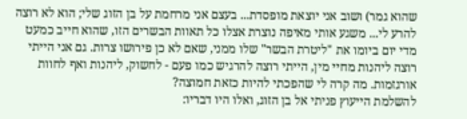שהוא גמר) ושוב אני יוצאת מופסדת... בעצם אני מרחמת על בן הזוג שלי; הוא לא רוצה להרע לי... משגע אותי מאיפה נוצרת אצלו כל תאוות הבשרים הזו, שהוא חייב כמעט מדי יום ביומו את "ליטרת הבשר" שלו ממני, שאם לא כן פירושו צרות. גם אני הייתי רוצה ליהנות מחיי מין, הייתי רוצה להרגיש כמו פעם - לחשוק, ליהנות ואף לחוות אורגזמות. מה קרה לי שהפכתי להיות כזאת חמוצה?
להשלמת הייעוץ פניתי אל בן הזוג, ואלו היו דבריו: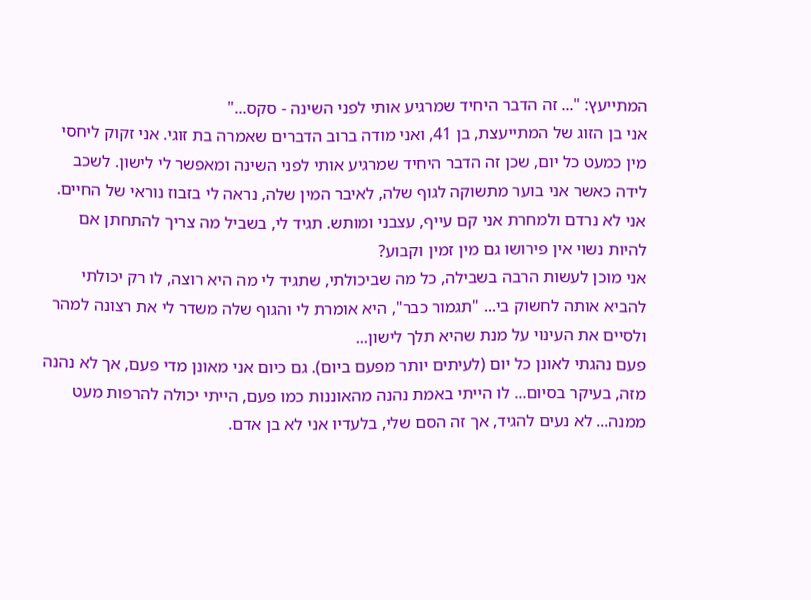המתייעץ: "... זה הדבר היחיד שמרגיע אותי לפני השינה - סקס..."
אני בן הזוג של המתייעצת, בן 41, ואני מודה ברוב הדברים שאמרה בת זוגי. אני זקוק ליחסי מין כמעט כל יום, שכן זה הדבר היחיד שמרגיע אותי לפני השינה ומאפשר לי לישון. לשכב לידה כאשר אני בוער מתשוקה לגוף שלה, לאיבר המין שלה, נראה לי בזבוז נוראי של החיים. אני לא נרדם ולמחרת אני קם עייף, עצבני ומותש. תגיד לי, בשביל מה צריך להתחתן אם להיות נשוי אין פירושו גם מין זמין וקבוע?
אני מוכן לעשות הרבה בשבילה, כל מה שביכולתי, שתגיד לי מה היא רוצה, לו רק יכולתי להביא אותה לחשוק בי... "תגמור כבר", היא אומרת לי והגוף שלה משדר לי את רצונה למהר ולסיים את העינוי על מנת שהיא תלך לישון...
פעם נהגתי לאונן כל יום (לעיתים יותר מפעם ביום). גם כיום אני מאונן מדי פעם, אך לא נהנה מזה, בעיקר בסיום... לו הייתי באמת נהנה מהאוננות כמו פעם, הייתי יכולה להרפות מעט ממנה... לא נעים להגיד, אך זה הסם שלי, בלעדיו אני לא בן אדם.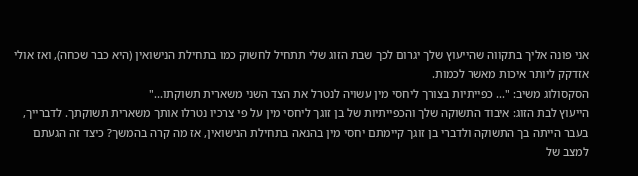אני פונה אליך בתקווה שהייעוץ שלך יגרום לכך שבת הזוג שלי תתחיל לחשוק כמו בתחילת הנישואין (היא כבר שכחה), ואז אולי אזדקק ליותר איכות מאשר לכמות.
הסקסולוג משיב: "... כפייתיות בצורך ליחסי מין עשויה לנטרל את הצד השני משארית תשוקתו..."
הייעוץ לבת הזוג: איבוד התשוקה שלך והכפייתיות של בן זוגך ליחסי מין על פי צרכיו נטרלו אותך משארית תשוקתך. לדברייך, בעבר הייתה בך התשוקה ולדברי בן זוגך קיימתם יחסי מין בהנאה בתחילת הנישואין, אז מה קרה בהמשך? כיצד זה הגעתם למצב של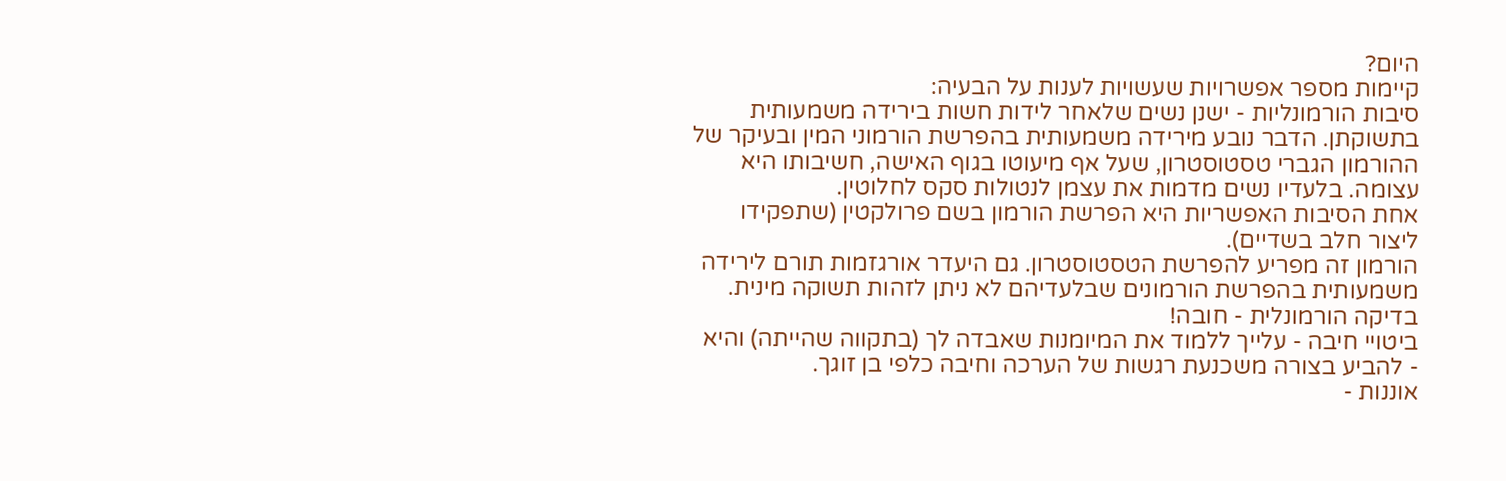היום?
קיימות מספר אפשרויות שעשויות לענות על הבעיה:
סיבות הורמונליות - ישנן נשים שלאחר לידות חשות בירידה משמעותית בתשוקתן. הדבר נובע מירידה משמעותית בהפרשת הורמוני המין ובעיקר של ההורמון הגברי טסטוסטרון, שעל אף מיעוטו בגוף האישה, חשיבותו היא עצומה. בלעדיו נשים מדמות את עצמן לנטולות סקס לחלוטין.
אחת הסיבות האפשריות היא הפרשת הורמון בשם פרולקטין (שתפקידו ליצור חלב בשדיים).
הורמון זה מפריע להפרשת הטסטוסטרון. גם היעדר אורגזמות תורם לירידה משמעותית בהפרשת הורמונים שבלעדיהם לא ניתן לזהות תשוקה מינית. בדיקה הורמונלית - חובה!
ביטויי חיבה - עלייך ללמוד את המיומנות שאבדה לך (בתקווה שהייתה) והיא - להביע בצורה משכנעת רגשות של הערכה וחיבה כלפי בן זוגך.
אוננות -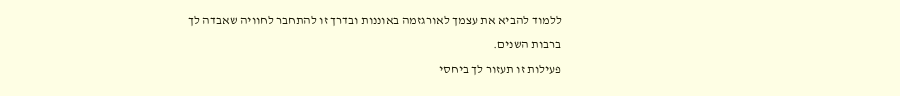ללמוד להביא את עצמך לאורגזמה באוננות ובדרך זו להתחבר לחוויה שאבדה לך ברבות השנים.
פעילות זו תעזור לך ביחסי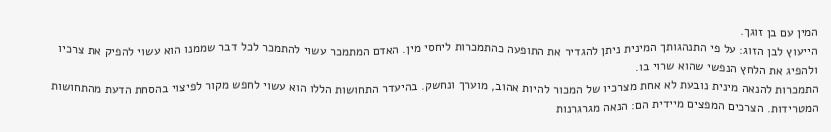המין עם בן זוגך.
הייעוץ לבן הזוג: על פי התנהגותך המינית ניתן להגדיר את התופעה כהתמכרות ליחסי מין. האדם המתמכר עשוי להתמכר לכל דבר שממנו הוא עשוי להפיק את צרכיו ולהפיג את הלחץ הנפשי שהוא שרוי בו.
התמכרות להנאה מינית נובעת לא אחת מצרכיו של המכור להיות אהוב, מוערך ונחשק. בהיעדר התחושות הללו הוא עשוי לחפש מקור לפיצוי בהסחת הדעת מהתחושות המטרידות. הצרכים המפצים מיידית הם: הנאה מגרגרנות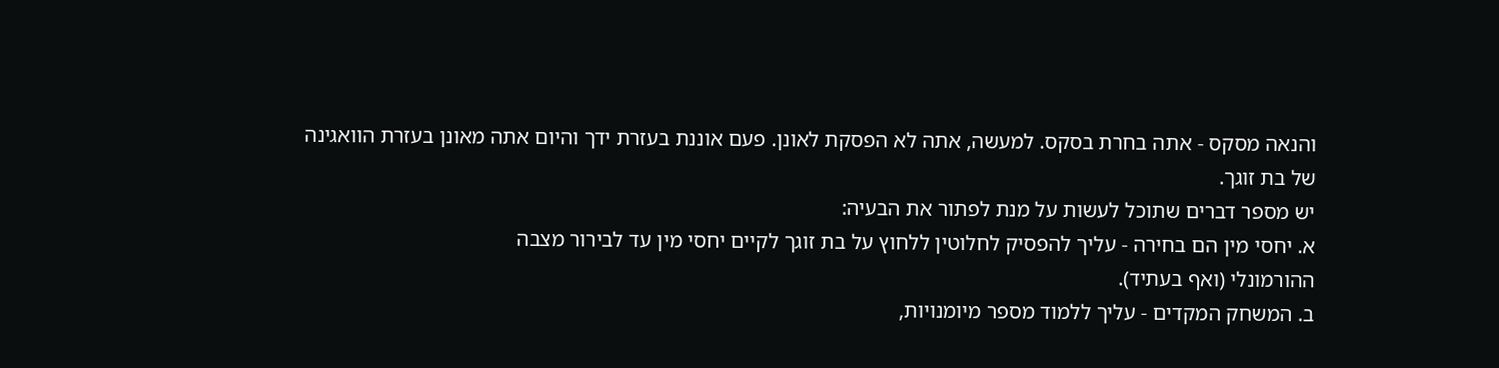והנאה מסקס - אתה בחרת בסקס. למעשה, אתה לא הפסקת לאונן. פעם אוננת בעזרת ידך והיום אתה מאונן בעזרת הוואגינה של בת זוגך.
יש מספר דברים שתוכל לעשות על מנת לפתור את הבעיה:
א. יחסי מין הם בחירה - עליך להפסיק לחלוטין ללחוץ על בת זוגך לקיים יחסי מין עד לבירור מצבה
ההורמונלי (ואף בעתיד).
ב. המשחק המקדים - עליך ללמוד מספר מיומנויות,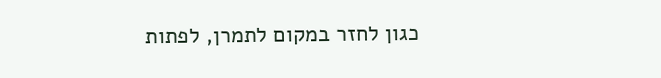כגון לחזר במקום לתמרן, לפתות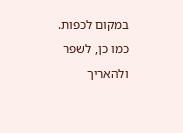במקום לכפות.
כמו כן, לשפר ולהאריך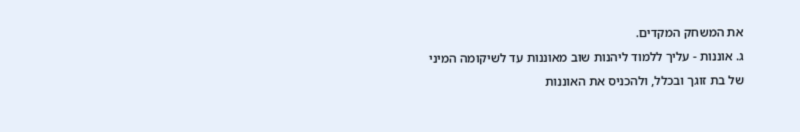את המשחק המקדים.
ג. אוננות - עליך ללמוד ליהנות שוב מאוננות עד לשיקומה המיני של בת זוגך ובכלל, ולהכניס את האוננות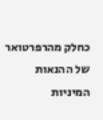כחלק מהרפרטואר של ההנאות המיניות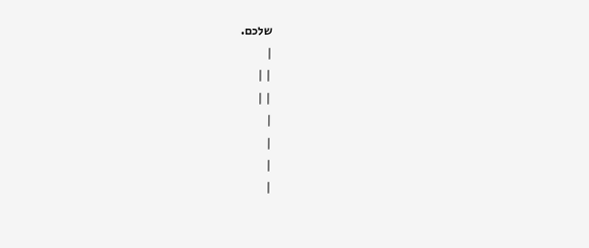שלכם.
|
| |
| |
|
|
|
|